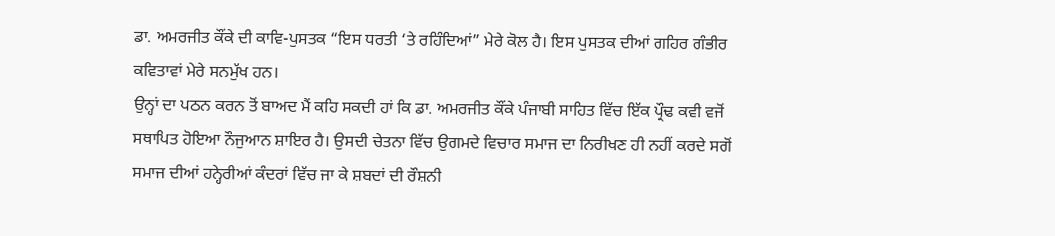ਡਾ. ਅਮਰਜੀਤ ਕੌਂਕੇ ਦੀ ਕਾਵਿ-ਪੁਸਤਕ “ਇਸ ਧਰਤੀ ‘ਤੇ ਰਹਿੰਦਿਆਂ” ਮੇਰੇ ਕੋਲ ਹੈ। ਇਸ ਪੁਸਤਕ ਦੀਆਂ ਗਹਿਰ ਗੰਭੀਰ ਕਵਿਤਾਵਾਂ ਮੇਰੇ ਸਨਮੁੱਖ ਹਨ।
ਉਨ੍ਹਾਂ ਦਾ ਪਠਨ ਕਰਨ ਤੋਂ ਬਾਅਦ ਮੈਂ ਕਹਿ ਸਕਦੀ ਹਾਂ ਕਿ ਡਾ. ਅਮਰਜੀਤ ਕੌਂਕੇ ਪੰਜਾਬੀ ਸਾਹਿਤ ਵਿੱਚ ਇੱਕ ਪ੍ਰੌਢ ਕਵੀ ਵਜੋਂ ਸਥਾਪਿਤ ਹੋਇਆ ਨੌਜੁਆਨ ਸ਼ਾਇਰ ਹੈ। ਉਸਦੀ ਚੇਤਨਾ ਵਿੱਚ ਉਗਮਦੇ ਵਿਚਾਰ ਸਮਾਜ ਦਾ ਨਿਰੀਖਣ ਹੀ ਨਹੀਂ ਕਰਦੇ ਸਗੋਂ ਸਮਾਜ ਦੀਆਂ ਹਨ੍ਹੇਰੀਆਂ ਕੰਦਰਾਂ ਵਿੱਚ ਜਾ ਕੇ ਸ਼ਬਦਾਂ ਦੀ ਰੌਸ਼ਨੀ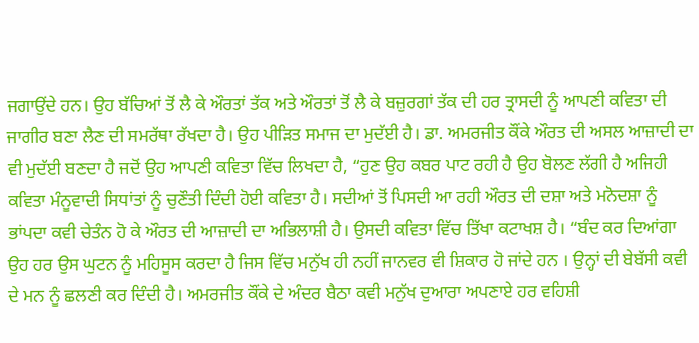ਜਗਾਉਂਦੇ ਹਨ। ਉਹ ਬੱਚਿਆਂ ਤੋਂ ਲੈ ਕੇ ਔਰਤਾਂ ਤੱਕ ਅਤੇ ਔਰਤਾਂ ਤੋਂ ਲੈ ਕੇ ਬਜ਼ੁਰਗਾਂ ਤੱਕ ਦੀ ਹਰ ਤ੍ਰਾਸਦੀ ਨੂੰ ਆਪਣੀ ਕਵਿਤਾ ਦੀ ਜਾਗੀਰ ਬਣਾ ਲੈਣ ਦੀ ਸਮਰੱਥਾ ਰੱਖਦਾ ਹੈ। ਉਹ ਪੀੜਿਤ ਸਮਾਜ ਦਾ ਮੁਦੱਈ ਹੈ। ਡਾ. ਅਮਰਜੀਤ ਕੌਂਕੇ ਔਰਤ ਦੀ ਅਸਲ ਆਜ਼ਾਦੀ ਦਾ ਵੀ ਮੁਦੱਈ ਬਣਦਾ ਹੈ ਜਦੋਂ ਉਹ ਆਪਣੀ ਕਵਿਤਾ ਵਿੱਚ ਲਿਖਦਾ ਹੈ, “ਹੁਣ ਉਹ ਕਬਰ ਪਾਟ ਰਹੀ ਹੈ ਉਹ ਬੋਲਣ ਲੱਗੀ ਹੈ ਅਜਿਹੀ ਕਵਿਤਾ ਮੰਨੂਵਾਦੀ ਸਿਧਾਂਤਾਂ ਨੂੰ ਚੁਣੌਤੀ ਦਿੰਦੀ ਹੋਈ ਕਵਿਤਾ ਹੈ। ਸਦੀਆਂ ਤੋਂ ਪਿਸਦੀ ਆ ਰਹੀ ਔਰਤ ਦੀ ਦਸ਼ਾ ਅਤੇ ਮਨੋਦਸ਼ਾ ਨੂੰ ਭਾਂਪਦਾ ਕਵੀ ਚੇਤੰਨ ਹੋ ਕੇ ਔਰਤ ਦੀ ਆਜ਼ਾਦੀ ਦਾ ਅਭਿਲਾਸ਼ੀ ਹੈ। ਉਸਦੀ ਕਵਿਤਾ ਵਿੱਚ ਤਿੱਖਾ ਕਟਾਖਸ਼ ਹੈ। “ਬੰਦ ਕਰ ਦਿਆਂਗਾ
ਉਹ ਹਰ ਉਸ ਘੁਟਨ ਨੂੰ ਮਹਿਸੂਸ ਕਰਦਾ ਹੈ ਜਿਸ ਵਿੱਚ ਮਨੁੱਖ ਹੀ ਨਹੀਂ ਜਾਨਵਰ ਵੀ ਸ਼ਿਕਾਰ ਹੋ ਜਾਂਦੇ ਹਨ । ਉਨ੍ਹਾਂ ਦੀ ਬੇਬੱਸੀ ਕਵੀ ਦੇ ਮਨ ਨੂੰ ਛਲਣੀ ਕਰ ਦਿੰਦੀ ਹੈ। ਅਮਰਜੀਤ ਕੌਂਕੇ ਦੇ ਅੰਦਰ ਬੈਠਾ ਕਵੀ ਮਨੁੱਖ ਦੁਆਰਾ ਅਪਣਾਏ ਹਰ ਵਹਿਸ਼ੀ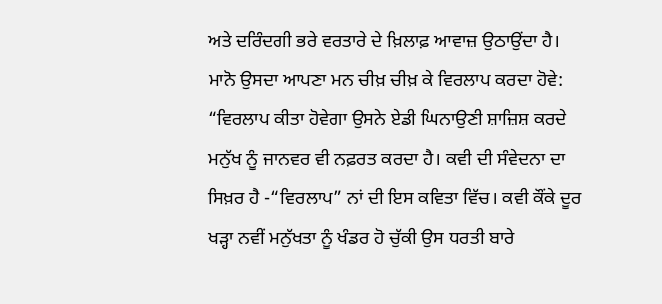ਅਤੇ ਦਰਿੰਦਗੀ ਭਰੇ ਵਰਤਾਰੇ ਦੇ ਖ਼ਿਲਾਫ਼ ਆਵਾਜ਼ ਉਠਾਉਂਦਾ ਹੈ। ਮਾਨੋ ਉਸਦਾ ਆਪਣਾ ਮਨ ਚੀਖ਼ ਚੀਖ਼ ਕੇ ਵਿਰਲਾਪ ਕਰਦਾ ਹੋਵੇ: “ਵਿਰਲਾਪ ਕੀਤਾ ਹੋਵੇਗਾ ਉਸਨੇ ਏਡੀ ਘਿਨਾਉਣੀ ਸ਼ਾਜ਼ਿਸ਼ ਕਰਦੇ ਮਨੁੱਖ ਨੂੰ ਜਾਨਵਰ ਵੀ ਨਫ਼ਰਤ ਕਰਦਾ ਹੈ। ਕਵੀ ਦੀ ਸੰਵੇਦਨਾ ਦਾ ਸਿਖ਼ਰ ਹੈ -“ਵਿਰਲਾਪ” ਨਾਂ ਦੀ ਇਸ ਕਵਿਤਾ ਵਿੱਚ। ਕਵੀ ਕੌਂਕੇ ਦੂਰ ਖੜ੍ਹਾ ਨਵੀਂ ਮਨੁੱਖਤਾ ਨੂੰ ਖੰਡਰ ਹੋ ਚੁੱਕੀ ਉਸ ਧਰਤੀ ਬਾਰੇ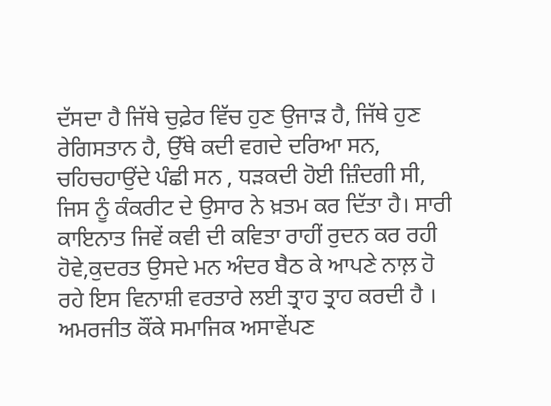ਦੱਸਦਾ ਹੈ ਜਿੱਥੇ ਚੁਫ਼ੇਰ ਵਿੱਚ ਹੁਣ ਉਜਾੜ ਹੈ, ਜਿੱਥੇ ਹੁਣ ਰੇਗਿਸਤਾਨ ਹੈ, ਉੱਥੇ ਕਦੀ ਵਗਦੇ ਦਰਿਆ ਸਨ, ਚਹਿਚਹਾਉਂਦੇ ਪੰਛੀ ਸਨ , ਧੜਕਦੀ ਹੋਈ ਜ਼ਿੰਦਗੀ ਸੀ, ਜਿਸ ਨੂੰ ਕੰਕਰੀਟ ਦੇ ਉਸਾਰ ਨੇ ਖ਼ਤਮ ਕਰ ਦਿੱਤਾ ਹੈ। ਸਾਰੀ ਕਾਇਨਾਤ ਜਿਵੇਂ ਕਵੀ ਦੀ ਕਵਿਤਾ ਰਾਹੀਂ ਰੁਦਨ ਕਰ ਰਹੀ ਹੋਵੇ,ਕੁਦਰਤ ਉਸਦੇ ਮਨ ਅੰਦਰ ਬੈਠ ਕੇ ਆਪਣੇ ਨਾਲ਼ ਹੋ ਰਹੇ ਇਸ ਵਿਨਾਸ਼ੀ ਵਰਤਾਰੇ ਲਈ ਤ੍ਰਾਹ ਤ੍ਰਾਹ ਕਰਦੀ ਹੈ । ਅਮਰਜੀਤ ਕੌਂਕੇ ਸਮਾਜਿਕ ਅਸਾਵੇਂਪਣ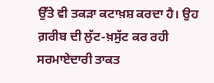ਉੱਤੇ ਵੀ ਤਕੜਾ ਕਟਾਖ਼ਸ਼ ਕਰਦਾ ਹੈ। ਉਹ ਗ਼ਰੀਬ ਦੀ ਲੁੱਟ-ਖ਼ਸੁੱਟ ਕਰ ਰਹੀ ਸਰਮਾਏਦਾਰੀ ਤਾਕਤ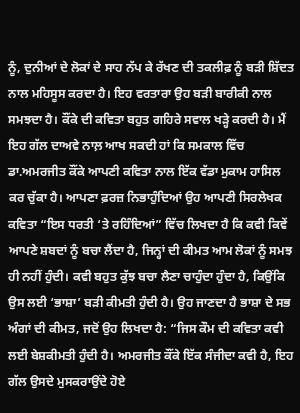ਨੂੰ, ਦੁਨੀਆਂ ਦੇ ਲੋਕਾਂ ਦੇ ਸਾਹ ਨੱਪ ਕੇ ਰੱਖਣ ਦੀ ਤਕਲੀਫ਼ ਨੂੰ ਬੜੀ ਸ਼ਿੱਦਤ ਨਾਲ ਮਹਿਸੂਸ ਕਰਦਾ ਹੈ। ਇਹ ਵਰਤਾਰਾ ਉਹ ਬੜੀ ਬਾਰੀਕੀ ਨਾਲ ਸਮਝਦਾ ਹੈ। ਕੌਂਕੇ ਦੀ ਕਵਿਤਾ ਬਹੁਤ ਗਹਿਰੇ ਸਵਾਲ ਖੜ੍ਹੇ ਕਰਦੀ ਹੈ। ਮੈਂ ਇਹ ਗੱਲ ਦਾਅਵੇ ਨਾਲ਼ ਆਖ ਸਕਦੀ ਹਾਂ ਕਿ ਸਮਕਾਲ ਵਿੱਚ ਡਾ.ਅਮਰਜੀਤ ਕੌਂਕੇ ਆਪਣੀ ਕਵਿਤਾ ਨਾਲ ਇੱਕ ਵੱਡਾ ਮੁਕਾਮ ਹਾਸਿਲ ਕਰ ਚੁੱਕਾ ਹੈ। ਆਪਣਾ ਫ਼ਰਜ਼ ਨਿਭਾਹੁੰਦਿਆਂ ਉਹ ਆਪਣੀ ਸਿਰਲੇਖਕ ਕਵਿਤਾ “ਇਸ ਧਰਤੀ ‘ਤੇ ਰਹਿੰਦਿਆਂ” ਵਿੱਚ ਲਿਖਦਾ ਹੈ ਕਿ ਕਵੀ ਕਿਵੇਂ ਆਪਣੇ ਸ਼ਬਦਾਂ ਨੂੰ ਬਚਾ ਲੈਂਦਾ ਹੈ, ਜਿਨ੍ਹਾਂ ਦੀ ਕੀਮਤ ਆਮ ਲੋਕਾਂ ਨੂੰ ਸਮਝ ਹੀ ਨਹੀਂ ਹੁੰਦੀ। ਕਵੀ ਬਹੁਤ ਕੁੱਝ ਬਚਾ ਲੈਣਾ ਚਾਹੁੰਦਾ ਹੁੰਦਾ ਹੈ, ਕਿਉਂਕਿ ਉਸ ਲਈ ‘ਭਾਸ਼ਾ’ ਬੜੀ ਕੀਮਤੀ ਹੁੰਦੀ ਹੈ। ਉਹ ਜਾਣਦਾ ਹੈ ਭਾਸ਼ਾ ਦੇ ਸਭ ਅੰਗਾਂ ਦੀ ਕੀਮਤ, ਜਦੋਂ ਉਹ ਲਿਖਦਾ ਹੈ: “ਜਿਸ ਕੌਮ ਦੀ ਕਵਿਤਾ ਕਵੀ ਲਈ ਬੇਸ਼ਕੀਮਤੀ ਹੁੰਦੀ ਹੈ। ਅਮਰਜੀਤ ਕੌਂਕੇ ਇੱਕ ਸੰਜੀਦਾ ਕਵੀ ਹੈ, ਇਹ ਗੱਲ ਉਸਦੇ ਮੁਸਕਰਾਉਂਦੇ ਹੋਏ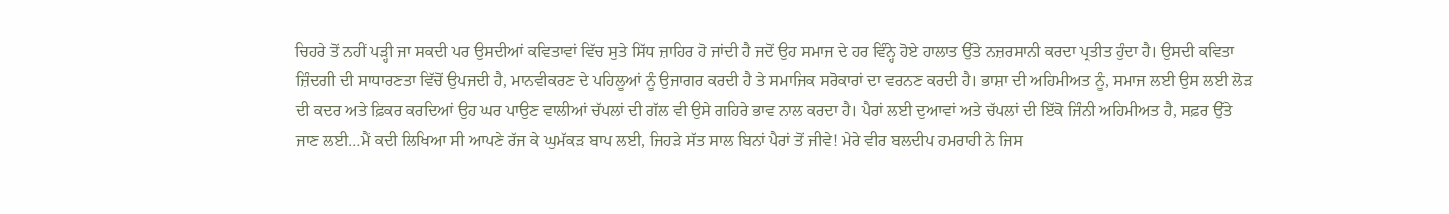ਚਿਹਰੇ ਤੋਂ ਨਹੀਂ ਪੜ੍ਹੀ ਜਾ ਸਕਦੀ ਪਰ ਉਸਦੀਆਂ ਕਵਿਤਾਵਾਂ ਵਿੱਚ ਸੁਤੇ ਸਿੱਧ ਜ਼ਾਹਿਰ ਹੋ ਜਾਂਦੀ ਹੈ ਜਦੋਂ ਉਹ ਸਮਾਜ ਦੇ ਹਰ ਵਿੰਨ੍ਹੇ ਹੋਏ ਹਾਲਾਤ ਉੱਤੇ ਨਜ਼ਰਸਾਨੀ ਕਰਦਾ ਪ੍ਰਤੀਤ ਹੁੰਦਾ ਹੈ। ਉਸਦੀ ਕਵਿਤਾ ਜ਼ਿੰਦਗੀ ਦੀ ਸਾਧਾਰਣਤਾ ਵਿੱਚੋਂ ਉਪਜਦੀ ਹੈ, ਮਾਨਵੀਕਰਣ ਦੇ ਪਹਿਲੂਆਂ ਨੂੰ ਉਜਾਗਰ ਕਰਦੀ ਹੈ ਤੇ ਸਮਾਜਿਕ ਸਰੋਕਾਰਾਂ ਦਾ ਵਰਨਣ ਕਰਦੀ ਹੈ। ਭਾਸ਼ਾ ਦੀ ਅਹਿਮੀਅਤ ਨੂੰ, ਸਮਾਜ ਲਈ ਉਸ ਲਈ ਲੋੜ ਦੀ ਕਦਰ ਅਤੇ ਫ਼ਿਕਰ ਕਰਦਿਆਂ ਉਹ ਘਰ ਪਾਉਣ ਵਾਲੀਆਂ ਚੱਪਲਾਂ ਦੀ ਗੱਲ ਵੀ ਉਸੇ ਗਹਿਰੇ ਭਾਵ ਨਾਲ ਕਰਦਾ ਹੈ। ਪੈਰਾਂ ਲਈ ਦੁਆਵਾਂ ਅਤੇ ਚੱਪਲਾਂ ਦੀ ਇੱਕੋ ਜਿੰਨੀ ਅਹਿਮੀਅਤ ਹੈ, ਸਫ਼ਰ ਉੱਤੇ ਜਾਣ ਲਈ…ਮੈਂ ਕਦੀ ਲਿਖਿਆ ਸੀ ਆਪਣੇ ਰੱਜ ਕੇ ਘੁਮੱਕੜ ਬਾਪ ਲਈ, ਜਿਹੜੇ ਸੱਤ ਸਾਲ ਬਿਨਾਂ ਪੈਰਾਂ ਤੋਂ ਜੀਵੇ! ਮੇਰੇ ਵੀਰ ਬਲਦੀਪ ਹਮਰਾਹੀ ਨੇ ਜਿਸ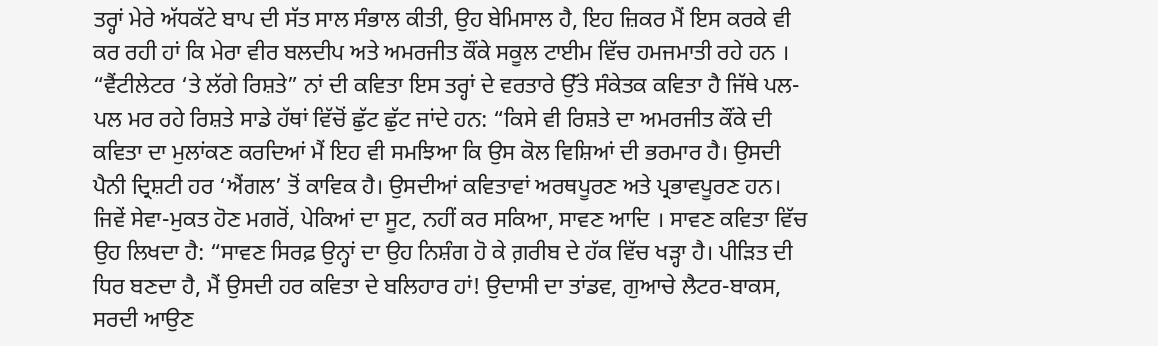ਤਰ੍ਹਾਂ ਮੇਰੇ ਅੱਧਕੱਟੇ ਬਾਪ ਦੀ ਸੱਤ ਸਾਲ ਸੰਭਾਲ ਕੀਤੀ, ਉਹ ਬੇਮਿਸਾਲ ਹੈ, ਇਹ ਜ਼ਿਕਰ ਮੈਂ ਇਸ ਕਰਕੇ ਵੀ ਕਰ ਰਹੀ ਹਾਂ ਕਿ ਮੇਰਾ ਵੀਰ ਬਲਦੀਪ ਅਤੇ ਅਮਰਜੀਤ ਕੌਂਕੇ ਸਕੂਲ ਟਾਈਮ ਵਿੱਚ ਹਮਜਮਾਤੀ ਰਹੇ ਹਨ । “ਵੈਂਟੀਲੇਟਰ ‘ਤੇ ਲੱਗੇ ਰਿਸ਼ਤੇ” ਨਾਂ ਦੀ ਕਵਿਤਾ ਇਸ ਤਰ੍ਹਾਂ ਦੇ ਵਰਤਾਰੇ ਉੱਤੇ ਸੰਕੇਤਕ ਕਵਿਤਾ ਹੈ ਜਿੱਥੇ ਪਲ-ਪਲ ਮਰ ਰਹੇ ਰਿਸ਼ਤੇ ਸਾਡੇ ਹੱਥਾਂ ਵਿੱਚੋਂ ਛੁੱਟ ਛੁੱਟ ਜਾਂਦੇ ਹਨ: “ਕਿਸੇ ਵੀ ਰਿਸ਼ਤੇ ਦਾ ਅਮਰਜੀਤ ਕੌਂਕੇ ਦੀ ਕਵਿਤਾ ਦਾ ਮੁਲਾਂਕਣ ਕਰਦਿਆਂ ਮੈਂ ਇਹ ਵੀ ਸਮਝਿਆ ਕਿ ਉਸ ਕੋਲ ਵਿਸ਼ਿਆਂ ਦੀ ਭਰਮਾਰ ਹੈ। ਉਸਦੀ ਪੈਨੀ ਦ੍ਰਿਸ਼ਟੀ ਹਰ ‘ਐਂਗਲ’ ਤੋਂ ਕਾਵਿਕ ਹੈ। ਉਸਦੀਆਂ ਕਵਿਤਾਵਾਂ ਅਰਥਪੂਰਣ ਅਤੇ ਪ੍ਰਭਾਵਪੂਰਣ ਹਨ। ਜਿਵੇਂ ਸੇਵਾ-ਮੁਕਤ ਹੋਣ ਮਗਰੋਂ, ਪੇਕਿਆਂ ਦਾ ਸੂਟ, ਨਹੀਂ ਕਰ ਸਕਿਆ, ਸਾਵਣ ਆਦਿ । ਸਾਵਣ ਕਵਿਤਾ ਵਿੱਚ ਉਹ ਲਿਖਦਾ ਹੈ: “ਸਾਵਣ ਸਿਰਫ਼ ਉਨ੍ਹਾਂ ਦਾ ਉਹ ਨਿਸ਼ੰਗ ਹੋ ਕੇ ਗ਼ਰੀਬ ਦੇ ਹੱਕ ਵਿੱਚ ਖੜ੍ਹਾ ਹੈ। ਪੀੜਿਤ ਦੀ ਧਿਰ ਬਣਦਾ ਹੈ, ਮੈਂ ਉਸਦੀ ਹਰ ਕਵਿਤਾ ਦੇ ਬਲਿਹਾਰ ਹਾਂ! ਉਦਾਸੀ ਦਾ ਤਾਂਡਵ, ਗੁਆਚੇ ਲੈਟਰ-ਬਾਕਸ, ਸਰਦੀ ਆਉਣ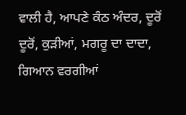ਵਾਲੀ ਹੈ, ਆਪਣੇ ਕੰਠ ਅੰਦਰ, ਦੂਰੋਂ ਦੂਰੋਂ, ਕੁੜੀਆਂ, ਮਗਰੂ ਦਾ ਦਾਦਾ, ਗਿਆਨ ਵਰਗੀਆਂ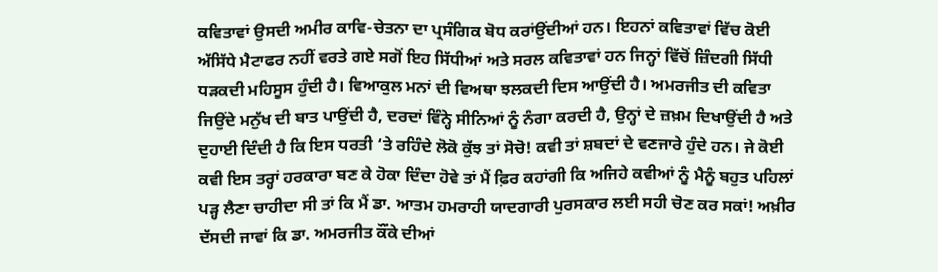ਕਵਿਤਾਵਾਂ ਉਸਦੀ ਅਮੀਰ ਕਾਵਿ-ਚੇਤਨਾ ਦਾ ਪ੍ਰਸੰਗਿਕ ਬੋਧ ਕਰਾਂਉਂਦੀਆਂ ਹਨ। ਇਹਨਾਂ ਕਵਿਤਾਵਾਂ ਵਿੱਚ ਕੋਈ ਅੱਸਿੱਧੇ ਮੈਟਾਫਰ ਨਹੀਂ ਵਰਤੇ ਗਏ ਸਗੋਂ ਇਹ ਸਿੱਧੀਆਂ ਅਤੇ ਸਰਲ ਕਵਿਤਾਵਾਂ ਹਨ ਜਿਨ੍ਹਾਂ ਵਿੱਚੋਂ ਜ਼ਿੰਦਗੀ ਸਿੱਧੀ ਧੜਕਦੀ ਮਹਿਸੂਸ ਹੁੰਦੀ ਹੈ। ਵਿਆਕੁਲ ਮਨਾਂ ਦੀ ਵਿਅਥਾ ਝਲਕਦੀ ਦਿਸ ਆਉਂਦੀ ਹੈ। ਅਮਰਜੀਤ ਦੀ ਕਵਿਤਾ ਜਿਉਂਦੇ ਮਨੁੱਖ ਦੀ ਬਾਤ ਪਾਉਂਦੀ ਹੈ, ਦਰਦਾਂ ਵਿੰਨ੍ਹੇ ਸੀਨਿਆਂ ਨੂੰ ਨੰਗਾ ਕਰਦੀ ਹੈ, ਉਨ੍ਹਾਂ ਦੇ ਜ਼ਖ਼ਮ ਦਿਖਾਉਂਦੀ ਹੈ ਅਤੇ ਦੁਹਾਈ ਦਿੰਦੀ ਹੈ ਕਿ ਇਸ ਧਰਤੀ ‘ਤੇ ਰਹਿੰਦੇ ਲੋਕੋ ਕੁੱਝ ਤਾਂ ਸੋਚੋ! ਕਵੀ ਤਾਂ ਸ਼ਬਦਾਂ ਦੇ ਵਣਜਾਰੇ ਹੁੰਦੇ ਹਨ। ਜੇ ਕੋਈ ਕਵੀ ਇਸ ਤਰ੍ਹਾਂ ਹਰਕਾਰਾ ਬਣ ਕੇ ਹੋਕਾ ਦਿੰਦਾ ਹੋਵੇ ਤਾਂ ਮੈਂ ਫ਼ਿਰ ਕਹਾਂਗੀ ਕਿ ਅਜਿਹੇ ਕਵੀਆਂ ਨੂੰ ਮੈਨੂੰ ਬਹੁਤ ਪਹਿਲਾਂ ਪੜ੍ਹ ਲੈਣਾ ਚਾਹੀਦਾ ਸੀ ਤਾਂ ਕਿ ਮੈਂ ਡਾ. ਆਤਮ ਹਮਰਾਹੀ ਯਾਦਗਾਰੀ ਪੁਰਸਕਾਰ ਲਈ ਸਹੀ ਚੋਣ ਕਰ ਸਕਾਂ! ਅਖ਼ੀਰ ਦੱਸਦੀ ਜਾਵਾਂ ਕਿ ਡਾ. ਅਮਰਜੀਤ ਕੌਂਕੇ ਦੀਆਂ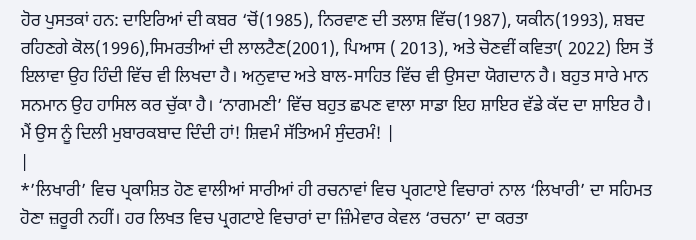ਹੋਰ ਪੁਸਤਕਾਂ ਹਨ: ਦਾਇਰਿਆਂ ਦੀ ਕਬਰ ‘ਚੋਂ(1985), ਨਿਰਵਾਣ ਦੀ ਤਲਾਸ਼ ਵਿੱਚ(1987), ਯਕੀਨ(1993), ਸ਼ਬਦ ਰਹਿਣਗੇ ਕੋਲ(1996),ਸਿਮਰਤੀਆਂ ਦੀ ਲਾਲਟੈਣ(2001), ਪਿਆਸ ( 2013), ਅਤੇ ਚੋਣਵੀਂ ਕਵਿਤਾ( 2022) ਇਸ ਤੋਂ ਇਲਾਵਾ ਉਹ ਹਿੰਦੀ ਵਿੱਚ ਵੀ ਲਿਖਦਾ ਹੈ। ਅਨੁਵਾਦ ਅਤੇ ਬਾਲ-ਸਾਹਿਤ ਵਿੱਚ ਵੀ ਉਸਦਾ ਯੋਗਦਾਨ ਹੈ। ਬਹੁਤ ਸਾਰੇ ਮਾਨ ਸਨਮਾਨ ਉਹ ਹਾਸਿਲ ਕਰ ਚੁੱਕਾ ਹੈ। ‘ਨਾਗਮਣੀ’ ਵਿੱਚ ਬਹੁਤ ਛਪਣ ਵਾਲਾ ਸਾਡਾ ਇਹ ਸ਼ਾਇਰ ਵੱਡੇ ਕੱਦ ਦਾ ਸ਼ਾਇਰ ਹੈ। ਮੈਂ ਉਸ ਨੂੰ ਦਿਲੀ ਮੁਬਾਰਕਬਾਦ ਦਿੰਦੀ ਹਾਂ! ਸ਼ਿਵਮੰ ਸੱਤਿਅਮੰ ਸੁੰਦਰਮੰ! |
|
*’ਲਿਖਾਰੀ’ ਵਿਚ ਪ੍ਰਕਾਸ਼ਿਤ ਹੋਣ ਵਾਲੀਆਂ ਸਾਰੀਆਂ ਹੀ ਰਚਨਾਵਾਂ ਵਿਚ ਪ੍ਰਗਟਾਏ ਵਿਚਾਰਾਂ ਨਾਲ ‘ਲਿਖਾਰੀ’ ਦਾ ਸਹਿਮਤ ਹੋਣਾ ਜ਼ਰੂਰੀ ਨਹੀਂ। ਹਰ ਲਿਖਤ ਵਿਚ ਪ੍ਰਗਟਾਏ ਵਿਚਾਰਾਂ ਦਾ ਜ਼ਿੰਮੇਵਾਰ ਕੇਵਲ ‘ਰਚਨਾ’ ਦਾ ਕਰਤਾ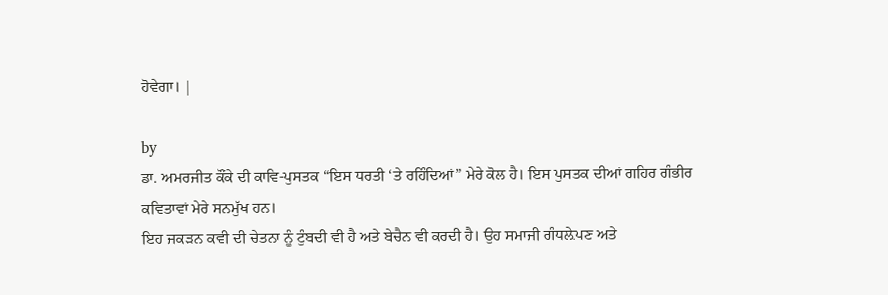ਹੋਵੇਗਾ। |

by
ਡਾ. ਅਮਰਜੀਤ ਕੌਂਕੇ ਦੀ ਕਾਵਿ-ਪੁਸਤਕ “ਇਸ ਧਰਤੀ ‘ਤੇ ਰਹਿੰਦਿਆਂ” ਮੇਰੇ ਕੋਲ ਹੈ। ਇਸ ਪੁਸਤਕ ਦੀਆਂ ਗਹਿਰ ਗੰਭੀਰ ਕਵਿਤਾਵਾਂ ਮੇਰੇ ਸਨਮੁੱਖ ਹਨ।
ਇਹ ਜਕੜਨ ਕਵੀ ਦੀ ਚੇਤਨਾ ਨੂੰ ਟੁੰਬਦੀ ਵੀ ਹੈ ਅਤੇ ਬੇਚੈਨ ਵੀ ਕਰਦੀ ਹੈ। ਉਹ ਸਮਾਜੀ ਗੰਧਲ਼ੇਪਣ ਅਤੇ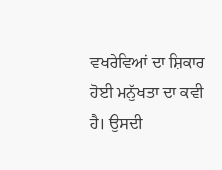ਵਖਰੇਵਿਆਂ ਦਾ ਸ਼ਿਕਾਰ ਹੋਈ ਮਨੁੱਖਤਾ ਦਾ ਕਵੀ ਹੈ। ਉਸਦੀ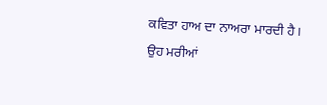ਕਵਿਤਾ ਹਾਅ ਦਾ ਨਾਅਰਾ ਮਾਰਦੀ ਹੈ। ਉਹ ਮਰੀਆਂ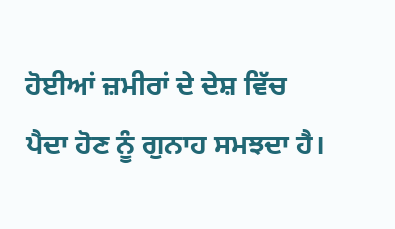ਹੋਈਆਂ ਜ਼ਮੀਰਾਂ ਦੇ ਦੇਸ਼ ਵਿੱਚ ਪੈਦਾ ਹੋਣ ਨੂੰ ਗੁਨਾਹ ਸਮਝਦਾ ਹੈ।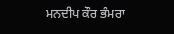ਮਨਦੀਪ ਕੌਰ ਭੰਮਰਾ